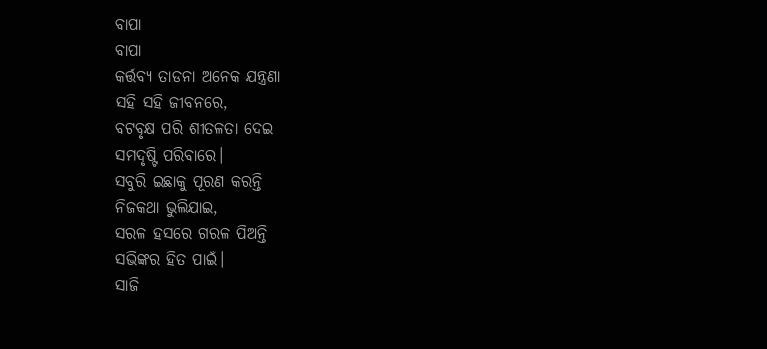ବାପା
ବାପା
କର୍ତ୍ତବ୍ୟ ତାଡନା ଅନେକ ଯନ୍ତ୍ରଣା
ସହି ସହି ଜୀବନରେ,
ବଟବୃକ୍ଷ ପରି ଶୀତଳତା ଦେଇ
ସମଦୃଷ୍ଟି ପରିବାରେ।
ସବୁରି ଇଛାକୁ ପୂରଣ କରନ୍ତି
ନିଜକଥା ଭୁଲିଯାଇ,
ସରଳ ହସରେ ଗରଳ ପିଅନ୍ତି
ସଭିଙ୍କର ହିତ ପାଇଁ।
ସାଜି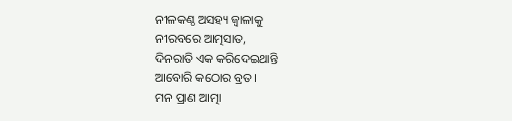ନୀଳକଣ୍ଠ ଅସହ୍ୟ ଜ୍ୱାଳାକୁ
ନୀରବରେ ଆତ୍ମସାତ,
ଦିନରାତି ଏକ କରିଦେଇଥାନ୍ତି
ଆବୋରି କଠୋର ବ୍ରତ।
ମନ ପ୍ରାଣ ଆତ୍ମା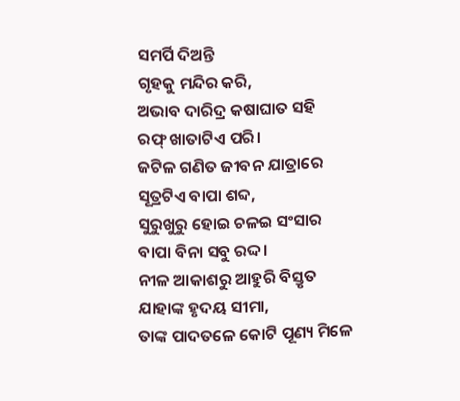ସମର୍ପି ଦିଅନ୍ତି
ଗୃହକୁ ମନ୍ଦିର କରି,
ଅଭାବ ଦାରିଦ୍ର କଷାଘାତ ସହି
ରଫ୍ ଖାତାଟିଏ ପରି।
ଜଟିଳ ଗଣିତ ଜୀବନ ଯାତ୍ରାରେ
ସୂତ୍ରଟିଏ ବାପା ଶବ୍ଦ,
ସୁରୁଖୁରୁ ହୋଇ ଚଳଇ ସଂସାର
ବାପା ବିନା ସବୁ ରଦ୍ଦ।
ନୀଳ ଆକାଶରୁ ଆହୁରି ବିସ୍ତୃତ
ଯାହାଙ୍କ ହୃଦୟ ସୀମା,
ତାଙ୍କ ପାଦତଳେ କୋଟି ପୂଣ୍ୟ ମିଳେ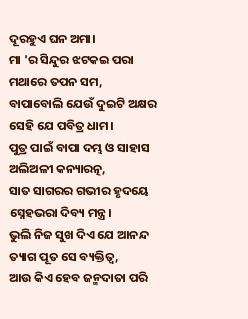ଦୂରହୁଏ ଘନ ଅମା।
ମା 'ର ସିନ୍ଦୁର ଝଟକଇ ପରା
ମଥାରେ ତପନ ସମ,
ବାପାବୋଲି ଯେଉଁ ଦୁଇଟି ଅକ୍ଷର
ସେହି ଯେ ପବିତ୍ର ଧାମ।
ପୁତ୍ର ପାଇଁ ବାପା ଦମ୍ଭ ଓ ସାହାସ
ଅଲିଅଳୀ କନ୍ୟାରତ୍ନ,
ସାତ ସାଗରର ଗଭୀର ହୃଦୟେ
ସ୍ନେହଭରା ଦିବ୍ୟ ମନ୍ତ୍ର।
ଭୁଲି ନିଜ ସୁଖ ଦିଏ ଯେ ଆନନ୍ଦ
ତ୍ୟାଗ ପୂତ ସେ ବ୍ୟକ୍ତିତ୍ୱ,
ଆଉ କିଏ ହେବ ଜନ୍ମଦାତା ପରି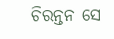ଚିରନ୍ତନ ସେ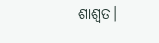ଶାଶ୍ୱତ।